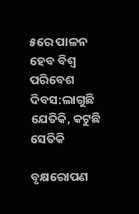୫ରେ ପାଳନ ହେବ ବିଶ୍ବ ପରିବେଶ ଦିବସ:ଲାଗୁଛି ଯେତିକି, କଟୁଛି ସେତିକି

ବୃକ୍ଷରୋପଣ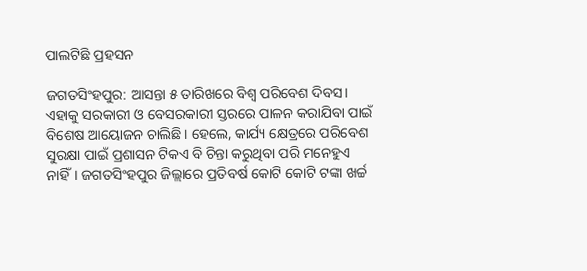ପାଲଟିଛି ପ୍ରହସନ

ଜଗତସିଂହପୁର: ଆସନ୍ତା ୫ ତାରିଖରେ ବିଶ୍ବ ପରିବେଶ ଦିବସ। ଏହାକୁ ସରକାରୀ ଓ ବେସରକାରୀ ସ୍ତରରେ ପାଳନ କରାଯିବା ପାଇଁ ବି‌ଶେଷ ଆୟୋଜନ ଚାଲିଛି। ହେଲେ, କାର୍ଯ୍ୟ କ୍ଷେତ୍ରରେ ପରିବେଶ ସୁରକ୍ଷା ପାଇଁ ପ୍ରଶାସନ ଟିକଏ ବି ଚିନ୍ତା କରୁଥିବା ପରି ମନେହୁଏ ନାହିଁ। ଜଗତସିଂହପୁର ଜିଲ୍ଲାରେ ପ୍ରତିବର୍ଷ କୋଟି କୋଟି ଟଙ୍କା ଖର୍ଚ୍ଚ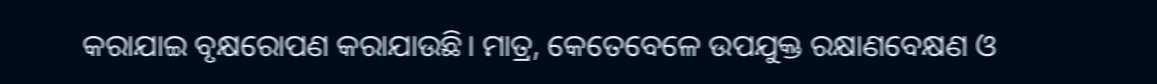କରାଯାଇ ବୃକ୍ଷରୋପଣ କରାଯାଉଛି। ମାତ୍ର, କେତେବେଳେ ଉପଯୁକ୍ତ ରକ୍ଷାଣବେକ୍ଷଣ ଓ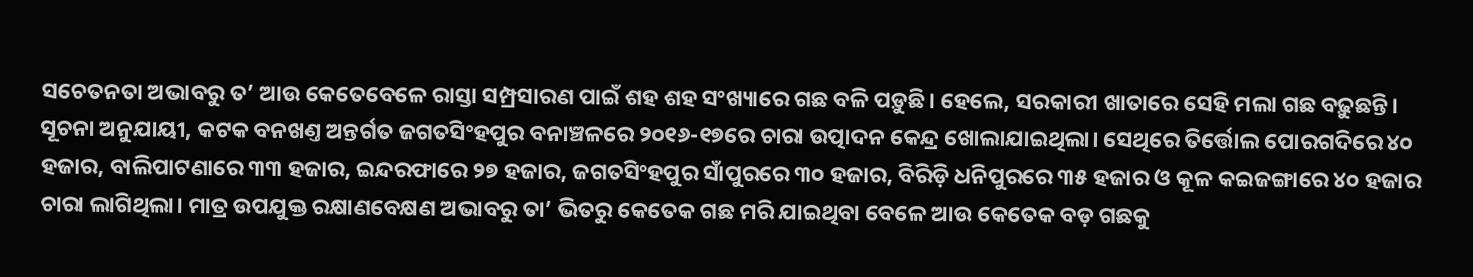ସଚେତନତା ଅଭାବରୁ ତ’ ଆଉ କେତେବ‌େଳେ ରାସ୍ତା ସମ୍ପ୍ରସାରଣ ପାଇଁ ଶହ ଶହ ସଂଖ୍ୟାରେ ଗଛ ବଳି ପଡ଼ୁଛି। ହେଲେ, ସରକାରୀ ଖାତାରେ ସେହି ମଲା ଗଛ ବଢ଼ୁଛନ୍ତି।
ସୂଚନା ଅନୁଯାୟୀ, କଟକ ବନଖଣ୍ତ ଅନ୍ତର୍ଗତ ଜଗତସିଂହପୁର ବନାଞ୍ଚ‌ଳରେ ୨୦୧୬-୧୭ରେ ଚାରା ଉତ୍ପାଦନ କେନ୍ଦ୍ର ଖୋଲାଯାଇଥିଲା। ସେଥିରେ ତିର୍ତ୍ତୋଲ ପୋରଗଦିରେ ୪୦ ହଜାର, ବାଲିପାଟଣାରେ ୩୩ ହଜାର, ଇନ୍ଦରଫାରେ ୨୭ ହଜାର, ଜଗତସିଂହପୁର ସାଁପୁରରେ ୩୦ ହଜାର, ବିରିଡ଼ି ଧନିପୁରରେ ୩୫ ହଜାର ଓ କୂଳ କଇଜଙ୍ଗାରେ ୪୦ ହଜାର ଚାରା ଲାଗିଥିଲା। ମାତ୍ର ଉପଯୁକ୍ତ ରକ୍ଷାଣବେକ୍ଷଣ ଅଭାବରୁ ତା’ ଭିତରୁ କେତେକ ଗଛ ମରି ଯାଇଥିବା ବେଳେ ଆଉ କେତେକ ବଡ଼ ଗଛକୁ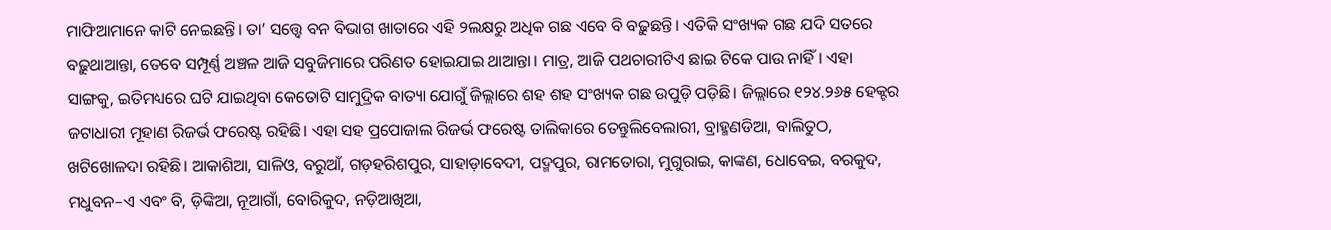ମାଫିଆମାନେ କାଟି ନେଇଛନ୍ତି। ତା’ ସତ୍ତ୍ବେ ବନ ବିଭାଗ ଖାତାରେ ଏହି ୨ଲକ୍ଷରୁ ଅଧିକ ଗଛ ଏବେ ବି ବଢ଼ୁଛନ୍ତି। ଏତିକି ସଂଖ୍ୟକ ଗଛ ଯଦି ସତରେ ବଢ଼ୁଥାଆନ୍ତା, ତେବେ ସମ୍ପୂର୍ଣ୍ଣ ଅଞ୍ଚଳ ଆଜି ସବୁଜିମାରେ ପରିଣତ ହୋଇଯାଇ ଥାଆନ୍ତା। ମାତ୍ର, ଆଜି ପଥଚାରୀଟିଏ ଛାଇ ଟିକେ ପାଉ ନାହିଁ। ଏହା ସାଙ୍ଗକୁ, ଇତିମଧ୍ୟରେ ଘଟି ଯାଇଥିବା କେତୋଟି ସାମୁଦ୍ରିକ ବାତ୍ୟା ଯୋଗୁଁ ଜିଲ୍ଲାରେ ଶହ ଶହ ସଂଖ୍ୟକ ଗଛ ଉପୁଡ଼ି ପଡ଼ିଛି। ଜିଲ୍ଲାରେ ୧୨୪.୨୬୫ ହେକ୍ଟର ଜଟାଧାରୀ ମୂହାଣ ରିଜର୍ଭ ଫରେଷ୍ଟ ରହିଛି। ଏହା ସହ ପ୍ରପୋଜାଲ ରିଜର୍ଭ ଫରେଷ୍ଟ ତାଲିକାରେ ତେନ୍ତୁଲିବେଲାରୀ, ବ୍ରାହ୍ମଣଡିଆ, ବାଲିତୁଠ, ଖଟିଖୋଳଦା ରହିଛି। ଆକାଶିଆ, ସାଳିଓ, ବରୁଆଁ, ଗଡ଼ହରିଶପୁର, ସାହାଡ଼ାବେଦୀ, ପଦ୍ମପୁର, ରାମତୋରା, ମୁଗୁରାଇ, କାଙ୍କଣ, ଧୋବେଇ, ବରକୁଦ, ମଧୁବନ–ଏ ଏବଂ ବି, ଡ଼ିଙ୍କିଆ, ନୂଆଗାଁ, ବୋରିକୁଦ, ନଡ଼ିଆଖିଆ,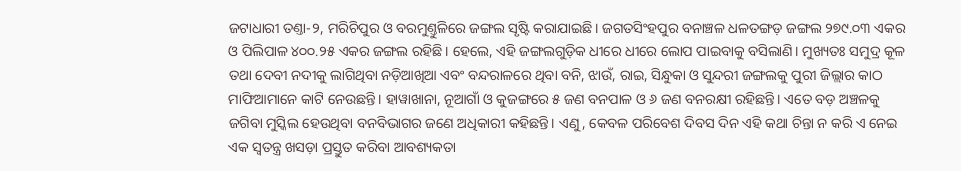ଜଟାଧାରୀ ତଣ୍ତା-୨, ମରିଚିପୁର ଓ ବରମୁଣ୍ତୁଳିରେ ଜଙ୍ଗଲ ସୃଷ୍ଟି କରାଯାଇଛି। ଜଗତସିଂହପୁର ବନାଞ୍ଚଳ ଧଳତଙ୍ଗଡ଼ ଜଙ୍ଗଲ ୨୭୯.୦୩ ଏକର ଓ ପିଲିପାଳ ୪୦୦.୨୫ ଏକର ଜଙ୍ଗଲ ରହିଛି। ହେଲେ, ଏହି ଜଙ୍ଗଲଗୁଡ଼ିକ ଧୀରେ ଧୀରେ ଲୋପ ପାଇବାକୁ ବସିଲାଣି। ମୁଖ୍ୟତଃ ସମୁଦ୍ର କୂଳ ତଥା ଦେବୀ ନଦୀକୁ ଲାଗିଥିବା ନଡ଼ିଆଖିଆ ଏବଂ ବନ୍ଦରା‌ଳରେ ଥିବା ବନି, ଝାଉଁ, ରାଇ, ସିନ୍ଧୁକା ଓ ସୁନ୍ଦରୀ ଜଙ୍ଗଲକୁ ପୁରୀ ଜିଲ୍ଲାର କାଠ ମାଫିଆମାନେ କାଟି ନେଉଛନ୍ତି। ହାୱାଖାନା, ନୂଆଗାଁ ଓ କୁଜଙ୍ଗରେ ୫ ଜଣ ବନପାଳ ଓ ୬ ଜଣ ବନରକ୍ଷୀ ରହିଛନ୍ତି। ଏତେ ବଡ଼ ଅଞ୍ଚଳକୁ ଜଗିବା ମୁସ୍କିଲ ହେଉଥିବା ବନବିଭାଗର ଜଣେ ଅଧିକାରୀ କହିଛନ୍ତି। ଏଣୁ, କେବଳ ପରିବେଶ ଦିବସ ଦିନ ଏହି କଥା ଚିନ୍ତା ନ କରି ଏ ନେଇ ଏକ ସ୍ବତନ୍ତ୍ର ଖସଡ଼ା ପ୍ରସ୍ତୁତ କରିବା ଆବଶ୍ୟକତା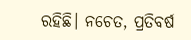ରହିଛି। ନଚେତ, ପ୍ରତିବର୍ଷ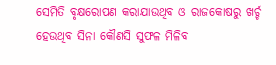ସେମିତି ବୃକ୍ଷରୋପଣ କରାଯାଉଥିବ ଓ ରାଜକୋଷରୁ ଖର୍ଚ୍ଚ ହେଉଥିବ ସିନା କୌଣସି ସୁଫଳ ମିଳିବ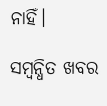ନାହିଁ।

ସମ୍ବନ୍ଧିତ ଖବର